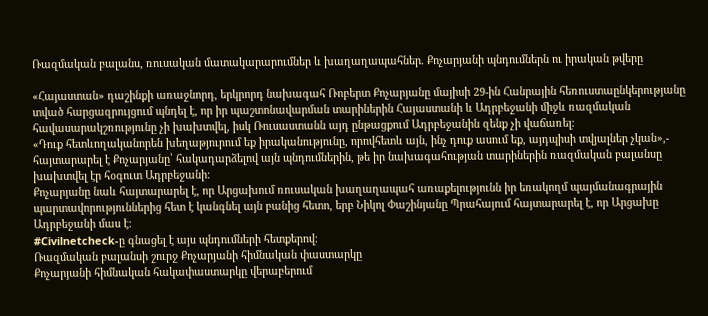Ռազմական բալանս, ռուսական մատակարարումներ և խաղաղապահներ. Քոչարյանի պնդումներն ու իրական թվերը

«Հայաստան» դաշինքի առաջնորդ, երկրորդ նախագահ Ռոբերտ Քոչարյանը մայիսի 29-ին Հանրային հեռուստաընկերությանը տված հարցազրույցում պնդել է, որ իր պաշտոնավարման տարիներին Հայաստանի և Ադրբեջանի միջև ռազմական հավասարակշռությունը չի խախտվել, իսկ Ռուսաստանն այդ ընթացքում Ադրբեջանին զենք չի վաճառել։
«Դուք հետևողականորեն խեղաթյուրում եք իրականությունը, որովհետև այն, ինչ դուք ասում եք, այդպիսի տվյալներ չկան»,- հայտարարել է Քոչարյանը՝ հակադարձելով այն պնդումներին, թե իր նախագահության տարիներին ռազմական բալանսը խախտվել էր հօգուտ Ադրբեջանի։
Քոչարյանը նաև հայտարարել է, որ Արցախում ռուսական խաղաղապահ առաքելությունն իր եռակողմ պայմանագրային պարտավորություններից հետ է կանգնել այն բանից հետո, երբ Նիկոլ Փաշինյանը Պրահայում հայտարարել է, որ Արցախը Ադրբեջանի մաս է։
#Civilnetcheck-ը գնացել է այս պնդումների հետքերով։
Ռազմական բալանսի շուրջ Քոչարյանի հիմնական փաստարկը
Քոչարյանի հիմնական հակափաստարկը վերաբերում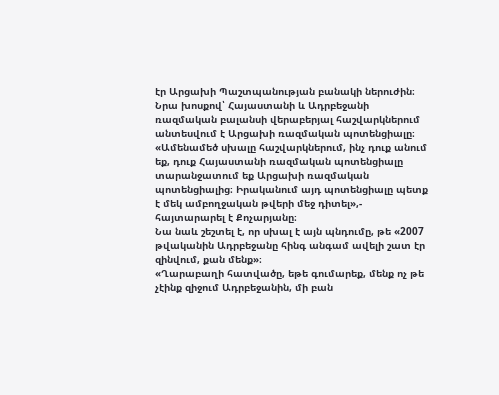էր Արցախի Պաշտպանության բանակի ներուժին։ Նրա խոսքով՝ Հայաստանի և Ադրբեջանի ռազմական բալանսի վերաբերյալ հաշվարկներում անտեսվում է Արցախի ռազմական պոտենցիալը։
«Ամենամեծ սխալը հաշվարկներում, ինչ դուք անում եք, դուք Հայաստանի ռազմական պոտենցիալը տարանջատում եք Արցախի ռազմական պոտենցիալից։ Իրականում այդ պոտենցիալը պետք է մեկ ամբողջական թվերի մեջ դիտել»,- հայտարարել է Քոչարյանը։
Նա նաև շեշտել է, որ սխալ է այն պնդումը, թե «2007 թվականին Ադրբեջանը հինգ անգամ ավելի շատ էր զինվում, քան մենք»։
«Ղարաբաղի հատվածը, եթե գումարեք, մենք ոչ թե չէինք զիջում Ադրբեջանին, մի բան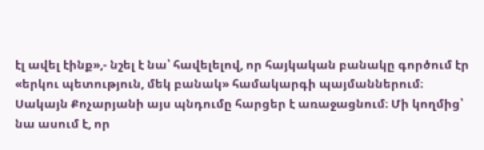էլ ավել էինք»,- նշել է նա՝ հավելելով, որ հայկական բանակը գործում էր «երկու պետություն, մեկ բանակ» համակարգի պայմաններում։
Սակայն Քոչարյանի այս պնդումը հարցեր է առաջացնում։ Մի կողմից՝ նա ասում է, որ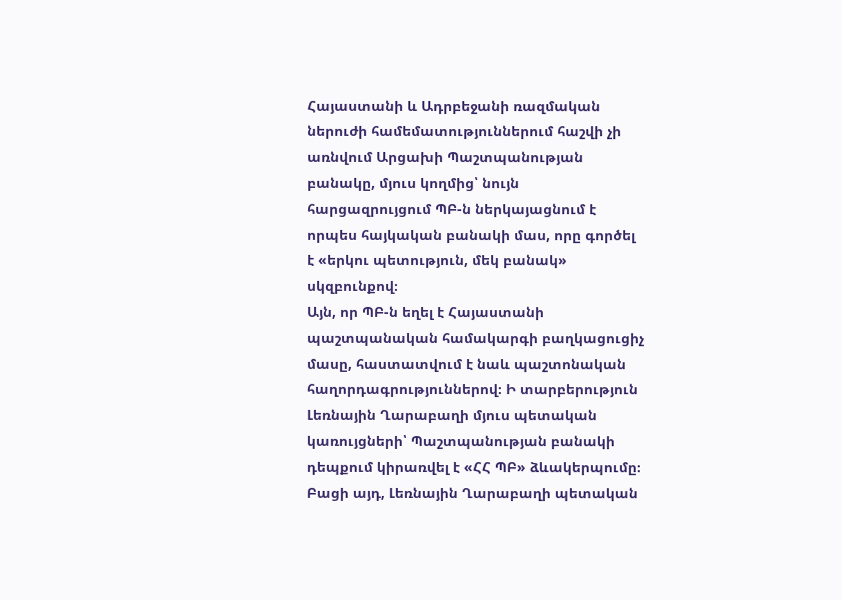Հայաստանի և Ադրբեջանի ռազմական ներուժի համեմատություններում հաշվի չի առնվում Արցախի Պաշտպանության բանակը, մյուս կողմից՝ նույն հարցազրույցում ՊԲ-ն ներկայացնում է որպես հայկական բանակի մաս, որը գործել է «երկու պետություն, մեկ բանակ» սկզբունքով։
Այն, որ ՊԲ-ն եղել է Հայաստանի պաշտպանական համակարգի բաղկացուցիչ մասը, հաստատվում է նաև պաշտոնական հաղորդագրություններով։ Ի տարբերություն Լեռնային Ղարաբաղի մյուս պետական կառույցների՝ Պաշտպանության բանակի դեպքում կիրառվել է «ՀՀ ՊԲ» ձևակերպումը։ Բացի այդ, Լեռնային Ղարաբաղի պետական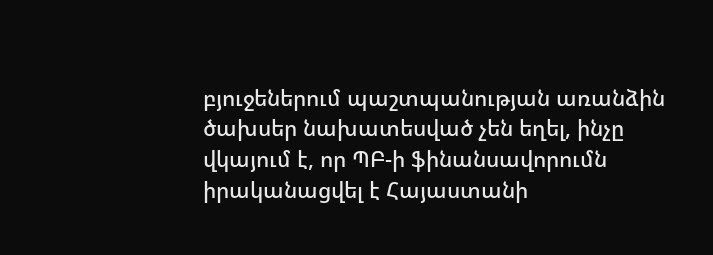բյուջեներում պաշտպանության առանձին ծախսեր նախատեսված չեն եղել, ինչը վկայում է, որ ՊԲ-ի ֆինանսավորումն իրականացվել է Հայաստանի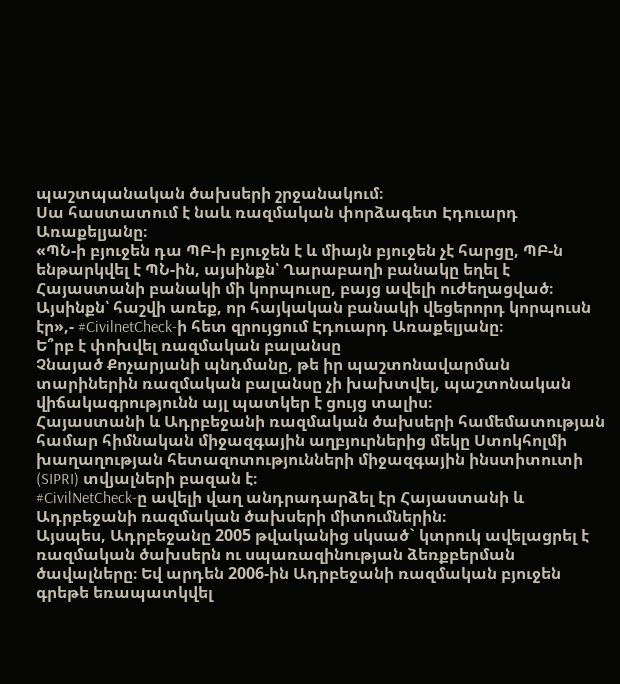պաշտպանական ծախսերի շրջանակում։
Սա հաստատում է նաև ռազմական փորձագետ Էդուարդ Առաքելյանը։
«ՊՆ-ի բյուջեն դա ՊԲ-ի բյուջեն է և միայն բյուջեն չէ հարցը, ՊԲ-ն ենթարկվել է ՊՆ-ին, այսինքն՝ Ղարաբաղի բանակը եղել է Հայաստանի բանակի մի կորպուսը, բայց ավելի ուժեղացված։ Այսինքն՝ հաշվի առեք, որ հայկական բանակի վեցերորդ կորպուսն էր»,- #CivilnetCheck-ի հետ զրույցում Էդուարդ Առաքելյանը։
Ե՞րբ է փոխվել ռազմական բալանսը
Չնայած Քոչարյանի պնդմանը, թե իր պաշտոնավարման տարիներին ռազմական բալանսը չի խախտվել, պաշտոնական վիճակագրությունն այլ պատկեր է ցույց տալիս։
Հայաստանի և Ադրբեջանի ռազմական ծախսերի համեմատության համար հիմնական միջազգային աղբյուրներից մեկը Ստոկհոլմի խաղաղության հետազոտությունների միջազգային ինստիտուտի (SIPRI) տվյալների բազան է։
#CivilNetCheck-ը ավելի վաղ անդրադարձել էր Հայաստանի և Ադրբեջանի ռազմական ծախսերի միտումներին։
Այսպես, Ադրբեջանը 2005 թվականից սկսած` կտրուկ ավելացրել է ռազմական ծախսերն ու սպառազինության ձեռքբերման ծավալները։ Եվ արդեն 2006-ին Ադրբեջանի ռազմական բյուջեն գրեթե եռապատկվել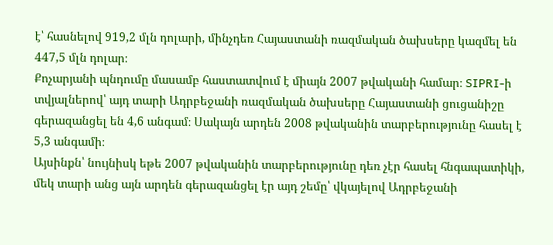է՝ հասնելով 919,2 մլն դոլարի, մինչդեռ Հայաստանի ռազմական ծախսերը կազմել են 447,5 մլն դոլար։
Քոչարյանի պնդումը մասամբ հաստատվում է միայն 2007 թվականի համար։ SIPRI-ի տվյալներով՝ այդ տարի Ադրբեջանի ռազմական ծախսերը Հայաստանի ցուցանիշը գերազանցել են 4,6 անգամ։ Սակայն արդեն 2008 թվականին տարբերությունը հասել է 5,3 անգամի։
Այսինքն՝ նույնիսկ եթե 2007 թվականին տարբերությունը դեռ չէր հասել հնգապատիկի, մեկ տարի անց այն արդեն գերազանցել էր այդ շեմը՝ վկայելով Ադրբեջանի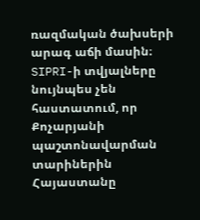ռազմական ծախսերի արագ աճի մասին։
SIPRI-ի տվյալները նույնպես չեն հաստատում, որ Քոչարյանի պաշտոնավարման տարիներին Հայաստանը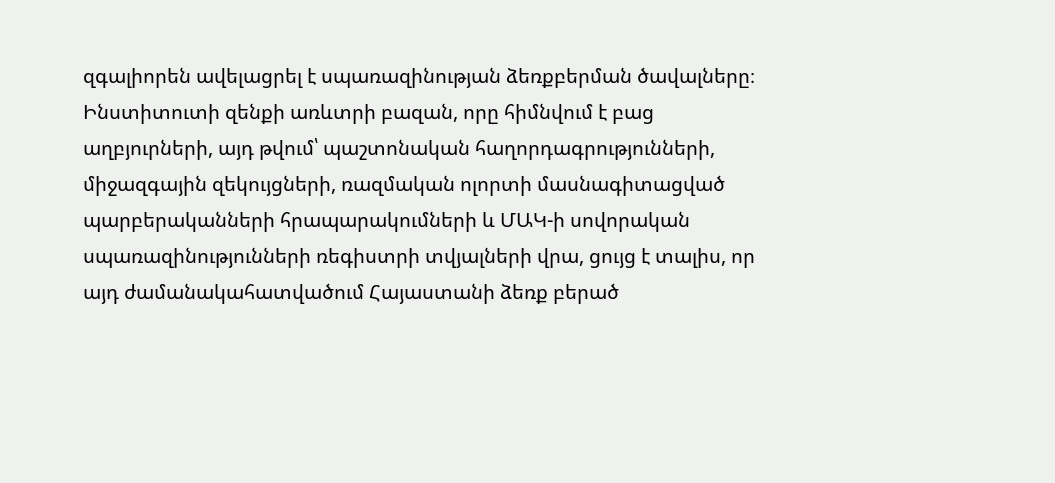զգալիորեն ավելացրել է սպառազինության ձեռքբերման ծավալները։ Ինստիտուտի զենքի առևտրի բազան, որը հիմնվում է բաց աղբյուրների, այդ թվում՝ պաշտոնական հաղորդագրությունների, միջազգային զեկույցների, ռազմական ոլորտի մասնագիտացված պարբերականների հրապարակումների և ՄԱԿ-ի սովորական սպառազինությունների ռեգիստրի տվյալների վրա, ցույց է տալիս, որ այդ ժամանակահատվածում Հայաստանի ձեռք բերած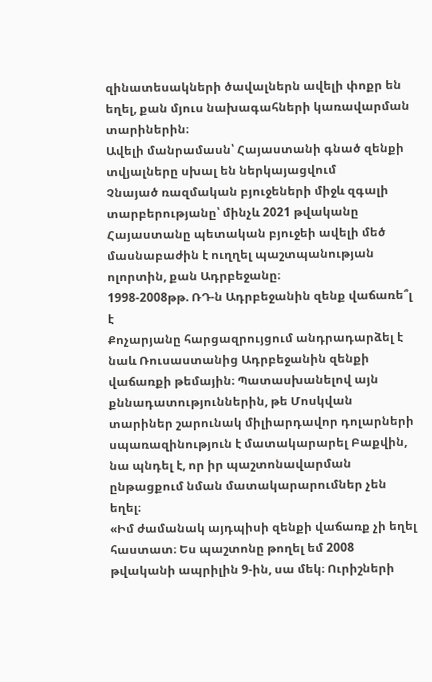զինատեսակների ծավալներն ավելի փոքր են եղել, քան մյուս նախագահների կառավարման տարիներին։
Ավելի մանրամասն՝ Հայաստանի գնած զենքի տվյալները սխալ են ներկայացվում
Չնայած ռազմական բյուջեների միջև զգալի տարբերությանը՝ մինչև 2021 թվականը Հայաստանը պետական բյուջեի ավելի մեծ մասնաբաժին է ուղղել պաշտպանության ոլորտին, քան Ադրբեջանը։
1998-2008թթ. ՌԴ-ն Ադրբեջանին զենք վաճառե՞լ է
Քոչարյանը հարցազրույցում անդրադարձել է նաև Ռուսաստանից Ադրբեջանին զենքի վաճառքի թեմային։ Պատասխանելով այն քննադատություններին, թե Մոսկվան տարիներ շարունակ միլիարդավոր դոլարների սպառազինություն է մատակարարել Բաքվին, նա պնդել է, որ իր պաշտոնավարման ընթացքում նման մատակարարումներ չեն եղել։
«Իմ ժամանակ այդպիսի զենքի վաճառք չի եղել հաստատ։ Ես պաշտոնը թողել եմ 2008 թվականի ապրիլին 9-ին, սա մեկ։ Ուրիշների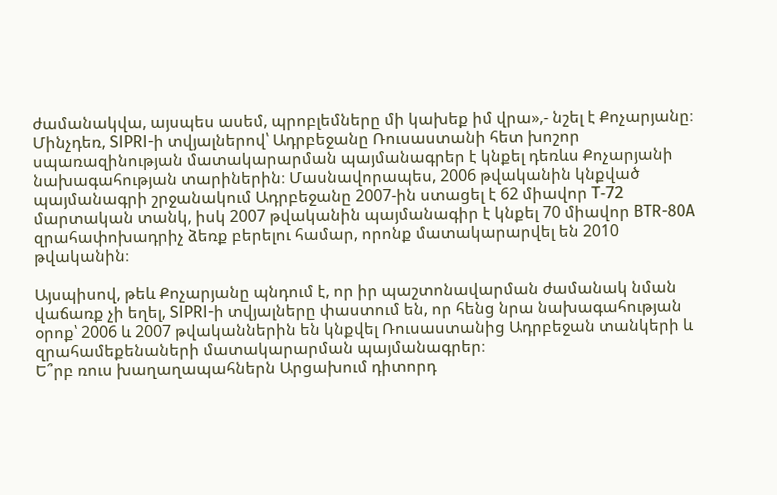ժամանակվա, այսպես ասեմ, պրոբլեմները մի կախեք իմ վրա»,- նշել է Քոչարյանը։
Մինչդեռ, SIPRI-ի տվյալներով՝ Ադրբեջանը Ռուսաստանի հետ խոշոր սպառազինության մատակարարման պայմանագրեր է կնքել դեռևս Քոչարյանի նախագահության տարիներին։ Մասնավորապես, 2006 թվականին կնքված պայմանագրի շրջանակում Ադրբեջանը 2007-ին ստացել է 62 միավոր Т-72 մարտական տանկ, իսկ 2007 թվականին պայմանագիր է կնքել 70 միավոր BTR-80A զրահափոխադրիչ ձեռք բերելու համար, որոնք մատակարարվել են 2010 թվականին։

Այսպիսով, թեև Քոչարյանը պնդում է, որ իր պաշտոնավարման ժամանակ նման վաճառք չի եղել, SIPRI-ի տվյալները փաստում են, որ հենց նրա նախագահության օրոք՝ 2006 և 2007 թվականներին են կնքվել Ռուսաստանից Ադրբեջան տանկերի և զրահամեքենաների մատակարարման պայմանագրեր։
Ե՞րբ ռուս խաղաղապահներն Արցախում դիտորդ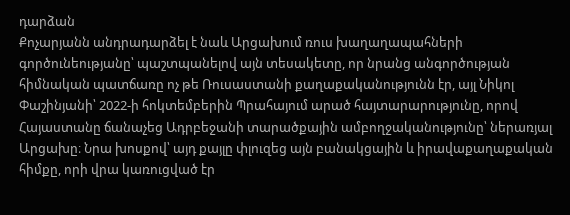դարձան
Քոչարյանն անդրադարձել է նաև Արցախում ռուս խաղաղապահների գործունեությանը՝ պաշտպանելով այն տեսակետը, որ նրանց անգործության հիմնական պատճառը ոչ թե Ռուսաստանի քաղաքականությունն էր, այլ Նիկոլ Փաշինյանի՝ 2022-ի հոկտեմբերին Պրահայում արած հայտարարությունը, որով Հայաստանը ճանաչեց Ադրբեջանի տարածքային ամբողջականությունը՝ ներառյալ Արցախը։ Նրա խոսքով՝ այդ քայլը փլուզեց այն բանակցային և իրավաքաղաքական հիմքը, որի վրա կառուցված էր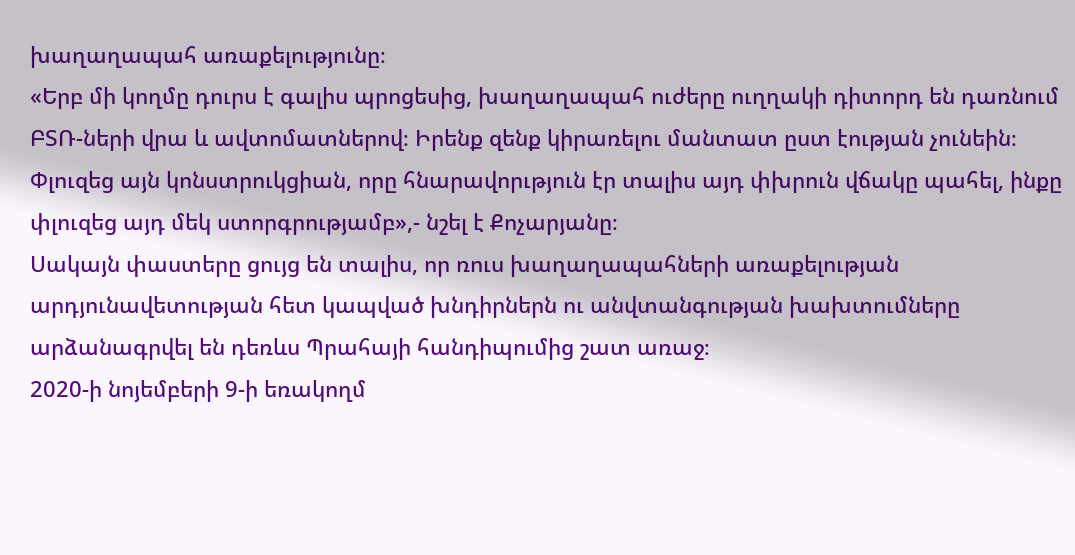խաղաղապահ առաքելությունը։
«Երբ մի կողմը դուրս է գալիս պրոցեսից, խաղաղապահ ուժերը ուղղակի դիտորդ են դառնում ԲՏՌ-ների վրա և ավտոմատներով։ Իրենք զենք կիրառելու մանտատ ըստ էության չունեին։ Փլուզեց այն կոնստրուկցիան, որը հնարավորւթյուն էր տալիս այդ փխրուն վճակը պահել, ինքը փլուզեց այդ մեկ ստորգրությամբ»,- նշել է Քոչարյանը։
Սակայն փաստերը ցույց են տալիս, որ ռուս խաղաղապահների առաքելության արդյունավետության հետ կապված խնդիրներն ու անվտանգության խախտումները արձանագրվել են դեռևս Պրահայի հանդիպումից շատ առաջ։
2020-ի նոյեմբերի 9-ի եռակողմ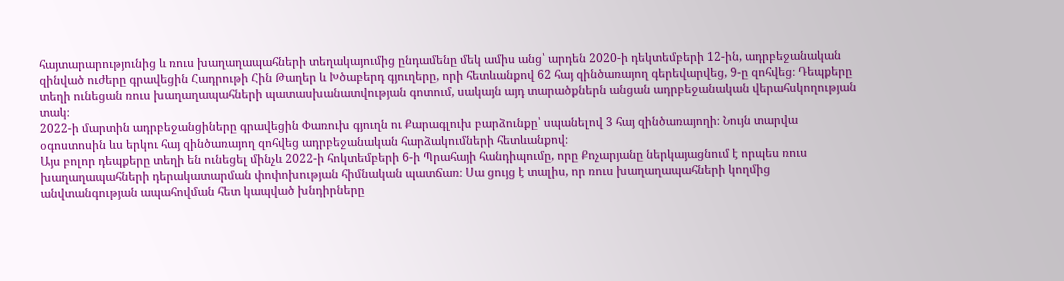հայտարարությունից և ռուս խաղաղապահների տեղակայումից ընդամենը մեկ ամիս անց՝ արդեն 2020-ի դեկտեմբերի 12-ին, ադրբեջանական զինված ուժերը գրավեցին Հադրութի Հին Թաղեր և Խծաբերդ գյուղերը, որի հետևանքով 62 հայ զինծառայող գերեվարվեց, 9-ը զոհվեց։ Դեպքերը տեղի ունեցան ռուս խաղաղապահների պատասխանատվության գոտում, սակայն այդ տարածքներն անցան ադրբեջանական վերահսկողության տակ։
2022-ի մարտին ադրբեջանցիները գրավեցին Փառուխ գյուղն ու Քարագլուխ բարձունքը՝ սպանելով 3 հայ զինծառայողի։ Նույն տարվա օգոստոսին ևս երկու հայ զինծառայող զոհվեց ադրբեջանական հարձակումների հետևանքով։
Այս բոլոր դեպքերը տեղի են ունեցել մինչև 2022-ի հոկտեմբերի 6-ի Պրահայի հանդիպումը, որը Քոչարյանը ներկայացնում է որպես ռուս խաղաղապահների դերակատարման փոփոխության հիմնական պատճառ։ Սա ցույց է տալիս, որ ռուս խաղաղապահների կողմից անվտանգության ապահովման հետ կապված խնդիրները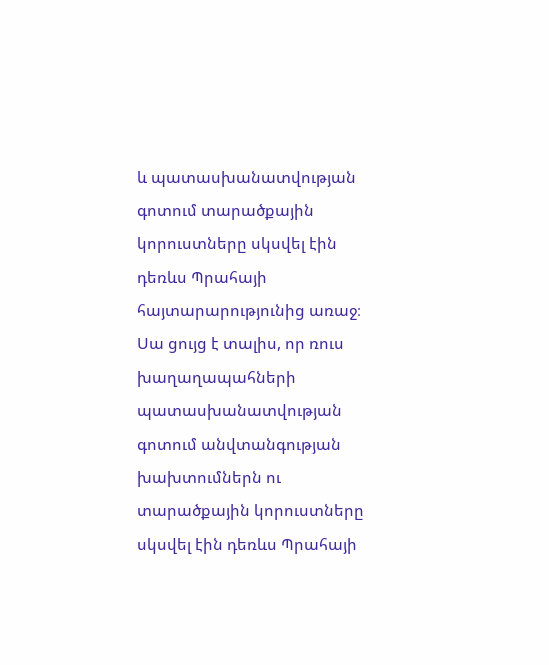և պատասխանատվության գոտում տարածքային կորուստները սկսվել էին դեռևս Պրահայի հայտարարությունից առաջ։
Սա ցույց է տալիս, որ ռուս խաղաղապահների պատասխանատվության գոտում անվտանգության խախտումներն ու տարածքային կորուստները սկսվել էին դեռևս Պրահայի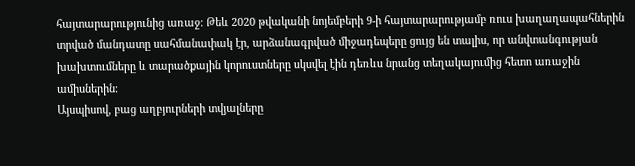հայտարարությունից առաջ։ Թեև 2020 թվականի նոյեմբերի 9-ի հայտարարությամբ ռուս խաղաղապահներին տրված մանդատը սահմանափակ էր, արձանագրված միջադեպերը ցույց են տալիս, որ անվտանգության խախտումները և տարածքային կորուստները սկսվել էին դեռևս նրանց տեղակայումից հետո առաջին ամիսներին։
Այսպիսով, բաց աղբյուրների տվյալները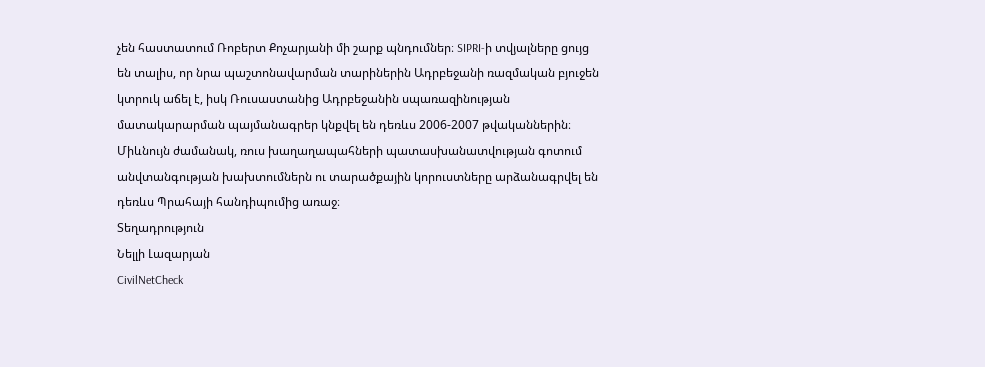չեն հաստատում Ռոբերտ Քոչարյանի մի շարք պնդումներ։ SIPRI-ի տվյալները ցույց են տալիս, որ նրա պաշտոնավարման տարիներին Ադրբեջանի ռազմական բյուջեն կտրուկ աճել է, իսկ Ռուսաստանից Ադրբեջանին սպառազինության մատակարարման պայմանագրեր կնքվել են դեռևս 2006-2007 թվականներին։ Միևնույն ժամանակ, ռուս խաղաղապահների պատասխանատվության գոտում անվտանգության խախտումներն ու տարածքային կորուստները արձանագրվել են դեռևս Պրահայի հանդիպումից առաջ։
Տեղադրություն
Նելլի Լազարյան
CivilNetCheck